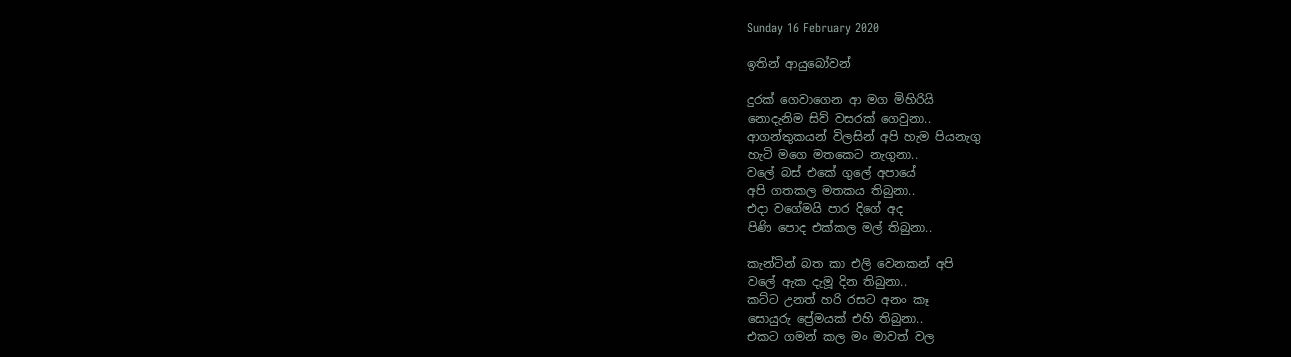Sunday 16 February 2020

ඉතින් ආයුබෝවන්

දුරක් ගෙවාගෙන ආ මග මිහිරියි
නොදැනිම සිව් වසරක් ගෙවුනා..
ආගන්තුකයන් විලසින් අපි හැම පියනැගු
හැටි මගෙ මතකෙට නැගුනා..
වලේ බස් එකේ ගුලේ අපායේ
අපි ගතකල මතකය තිබුනා..
එදා වගේමයි පාර දිගේ අද
පිණි පොද එක්කල මල් තිබුනා..

කැන්ටින් බත කා එලි වෙනකන් අපි
වලේ ඇක දැමූ දින තිබුනා..
කට්ට උනත් හරි රසට අනං කෑ
සොයුරු ප්‍රේමයක් එහි තිබුනා..
එකට ගමන් කල මං මාවත් වල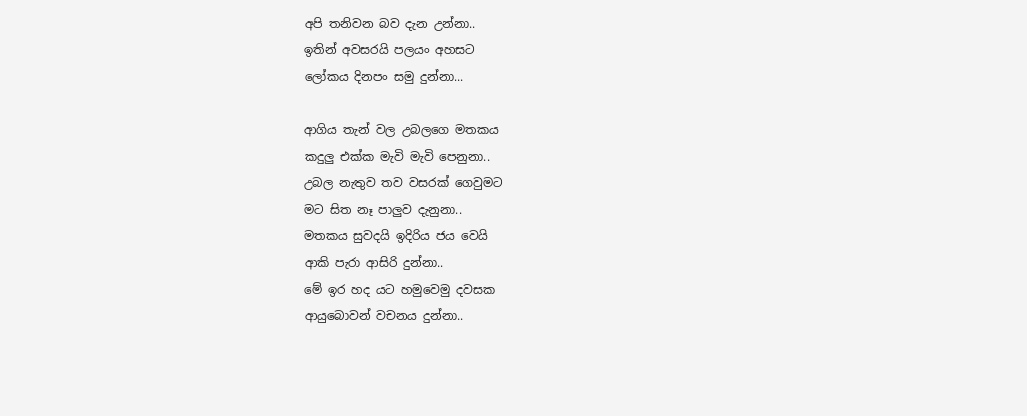අපි තනිවන බව දැන උන්නා..
ඉතින් අවසරයි පලයං අහසට
ලෝකය දිනපං සමු දුන්නා...

ආගිය තැන් වල උබලගෙ මතකය
කදුලු එක්ක මැවි මැවි පෙනුනා..
උබල නැතුව තව වසරක් ගෙවුමට
මට සිත නෑ පාලුව දැනුනා..
මතකය සුවදයි ඉදිරිය ජය වෙයි
ආකි පැරා ආසිරි දුන්නා..
මේ ඉර හද යට හමුවෙමු දවසක
ආයුබොවන් වචනය දුන්නා..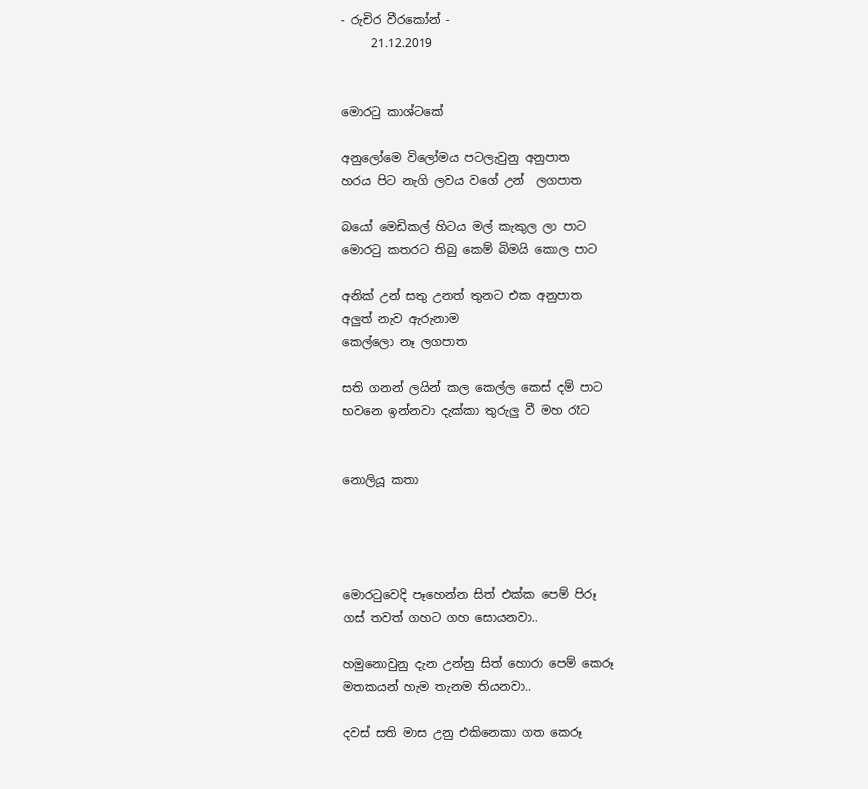- රුචිර වීරකෝන් -
     21.12.2019


මොරටු කාශ්ටකේ

අනුලෝමෙ විලෝමය පටලැවුනු අනුපාත
හරය පිට නැගි ලවය වගේ උන්  ලගපාත

බයෝ මෙඩිකල් හිටය මල් කැකුල ලා පාට
මොරටු කතරට තිබු කෙම් බිමයි කොල පාට

අනික් උන් සතු උනත් තුනට එක අනුපාත
අලුත් නැව ඇරුනාම
කෙල්ලො නෑ ලගපාත

සති ගනන් ලයින් කල කෙල්ල කෙස් දම් පාට
භවනෙ ඉන්නවා දැක්කා තුරුලු වී මහ රෑට


නොලියූ කතා




මොරටුවෙදි පෑහෙන්න සිත් එක්ක පෙම් පිරූ
ගස් තවත් ගහට ගහ සොයනවා..

හමුනොවුනු දැන උන්නු සිත් හොරා පෙම් කෙරූ
මතකයන් හැම තැනම තියනවා..

දවස් සති මාස උනු එකිනෙකා ගත කෙරූ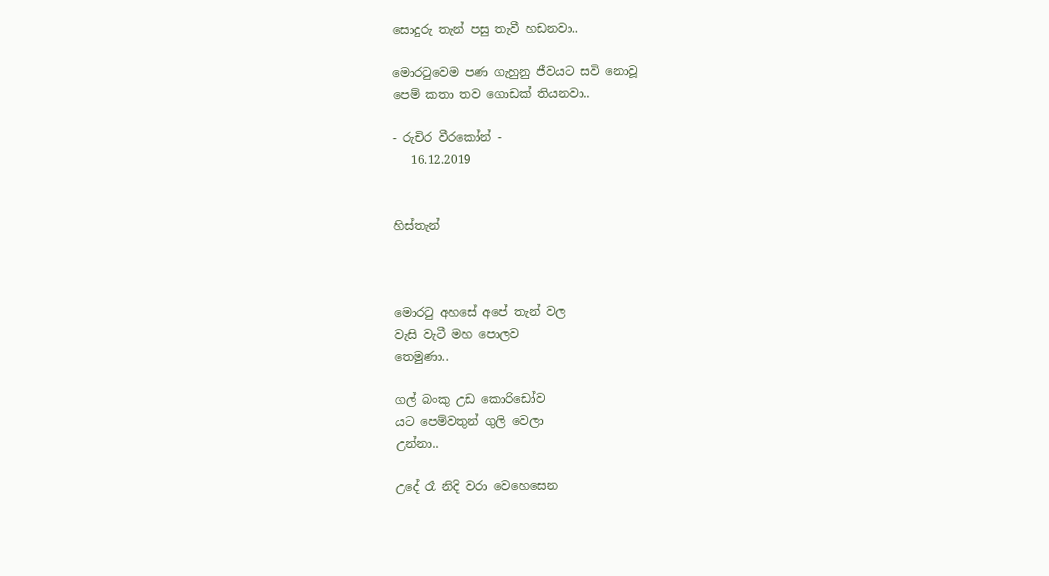සොදුරු තැන් පසු තැවී හඩනවා..

මොරටුවෙම පණ ගැහුනු ජීවයට සවි නොවූ
පෙම් කතා තව ගොඩක් තියනවා..

- රුචිර වීරකෝන් -
   16.12.2019


හිස්තැන්



මොරටු අහසේ අපේ තැන් වල
වැසි වැටී මහ පොලව
තෙමුණා..

ගල් බංකු උඩ කොරිඩෝව
යට පෙම්වතුන් ගුලි වෙලා
උන්නා..

උදේ රෑ නිදි වරා වෙහෙසෙන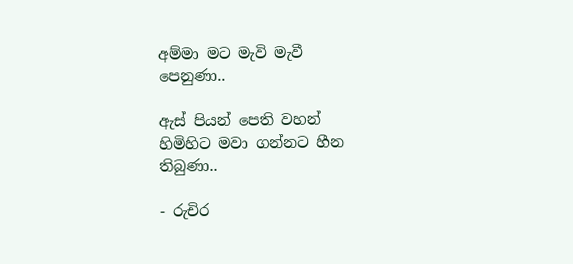අම්මා මට මැවි මැවී
පෙනුණා..

ඇස් පියන් පෙති වහන්
හිමිහිට මවා ගන්නට හීන
තිබුණා..

- රුචිර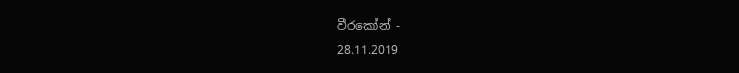වීරකෝන් -
28.11.2019